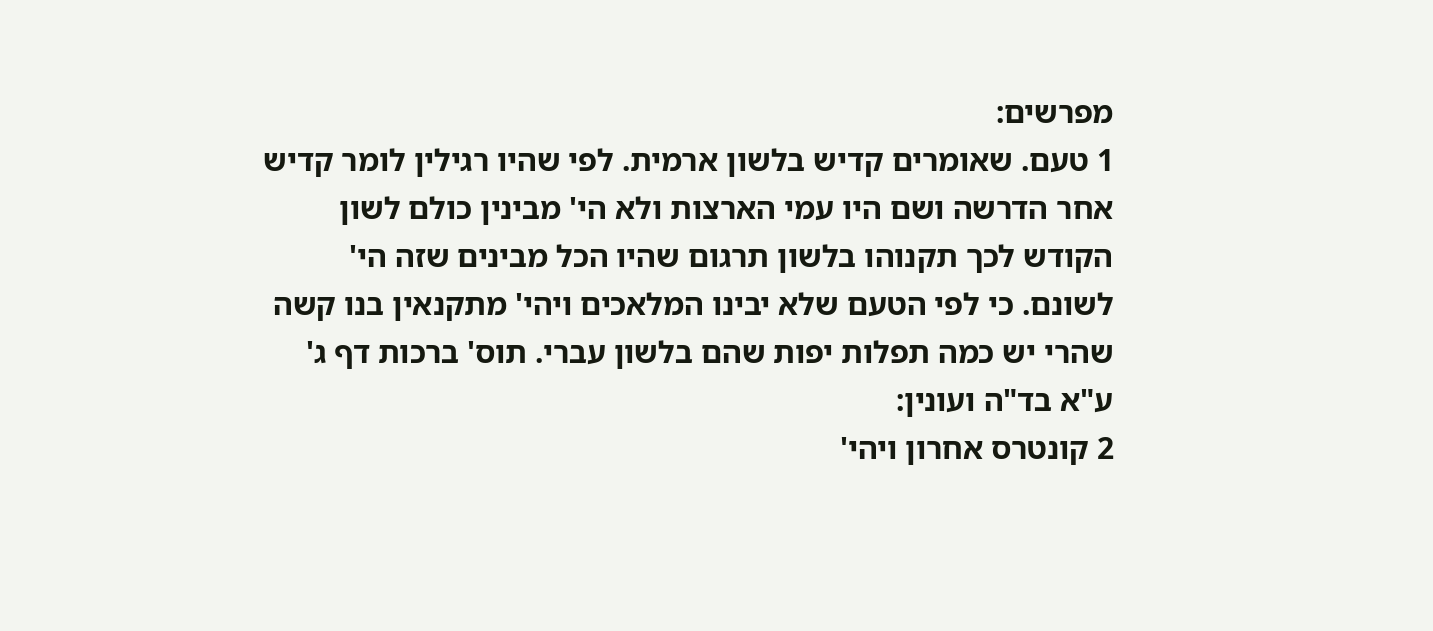מפרשים:
1 טעם. שאומרים קדיש בלשון ארמית. לפי שהיו רגילין לומר קדיש אחר הדרשה ושם היו עמי הארצות ולא הי' מבינין כולם לשון הקודש לכך תקנוהו בלשון תרגום שהיו הכל מבינים שזה הי' לשונם. כי לפי הטעם שלא יבינו המלאכים ויהי' מתקנאין בנו קשה שהרי יש כמה תפלות יפות שהם בלשון עברי. תוס' ברכות דף ג' ע"א בד"ה ועונין:
2 קונטרס אחרון ויהי'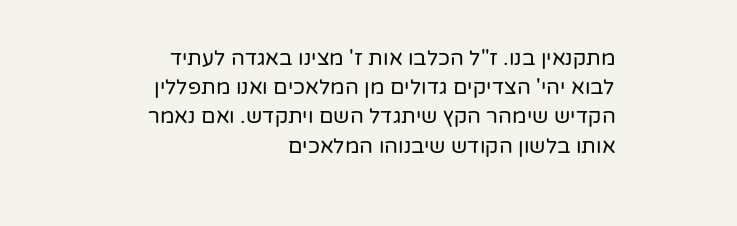מתקנאין בנו. ז"ל הכלבו אות ז' מצינו באגדה לעתיד לבוא יהי' הצדיקים גדולים מן המלאכים ואנו מתפללין הקדיש שימהר הקץ שיתגדל השם ויתקדש. ואם נאמר אותו בלשון הקודש שיבנוהו המלאכים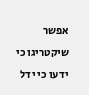אפשר שיקטריגו כי ידעו כי ידל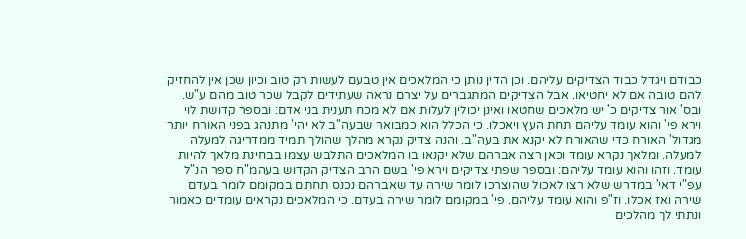כבודם ויגדל כבוד הצדיקים עליהם. וכן הדין נותן כי המלאכים אין טבעם לעשות רק טוב וכיון שכן אין להחזיק להם טובה אם לא יחטיאו. אבל הצדיקים המתגברים על יצרם נראה שעתידים לקבל שכר טוב מהם ע"ש. ובס' אור צדיקים כ' יש מלאכים שחטאו ואינן יכולין לעלות אם לא מכח תענית בני אדם: ובספר קדושת לוי וירא פי' והוא עומד עליהם תחת העץ ויאכלו. כי הכלל הוא כמבואר שבעה"ב לא יהי' מתנהג בפני האורח יותר מגדול' האורח כדי שהאורח לא יקנא את בעה"ב. והנה צדיק נקרא מהלך שהולך תמיד ממדריגה למעלה למעלה. ומלאך נקרא עומד וכאן רצה אברהם שלא יקנאו בו המלאכים התלבש עצמו בבחינת מלאך להיות עומד. וזהו והוא עומד עליהם: ובספר שפתי צדיקים וירא פי' בשם הרב הצדיק הקדוש בעהמ"ח ספר הנ"ל עפ"י דאי' במדרש שלא רצו לאכול שהוצרכו לומר שירה עד שאברהם נכנס תחתם במקומם לומר בעדם שירה ואז אכלו. וז"פ והוא עומד עליהם. פי' במקומם לומר שירה בעדם. כי המלאכים נקראים עומדים כאמור ונתתי לך מהלכים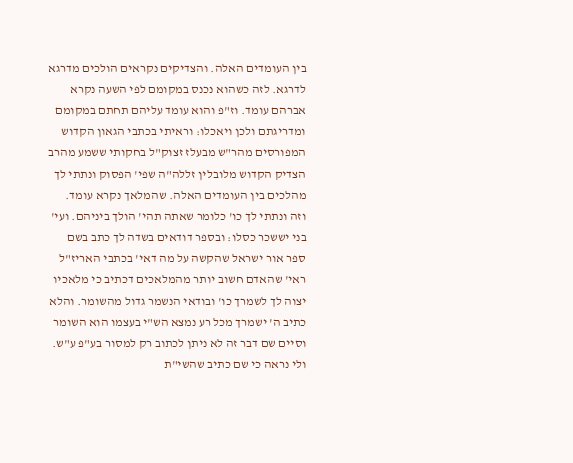בין העומדים האלה. והצדיקים נקראים הולכים מדרגא לדרגא. לזה כשהוא נכנס במקומם לפי השעה נקרא אברהם עומד. וז"פ והוא עומד עליהם תחתם במקומם ומדריגתם ולכן ויאכלו: וראיתי בכתבי הגאון הקדוש המפורסים מהר"ש מבעלז זצוק"ל בחקותי ששמע מהרב הצדיק הקדוש מלובלין זללה"ה שפי' הפסוק ונתתי לך מהלכים בין העומדים האלה. שהמלאך נקרא עומד. וזה ונתתי לך כו' כלומר שאתה תהי' הולך ביניהם. ועי' בני יששכר כסלו: ובספר דודאים בשדה לך כתב בשם ספר אור ישראל שהקשה על מה דאי' בכתבי האריז"ל ראי' שהאדם חשוב יותר מהמלאכים דכתיב כי מלאכיו יצוה לך לשמרך כו' ובודאי הנשמר גדול מהשומר. והלא כתיב ה' ישמרך מכל רע נמצא הש"י בעצמו הוא השומר וסיים שם דבר זה לא ניתן לכתוב רק למסור בע"פ ע"ש. ולי נראה כי שם כתיב שהשי"ת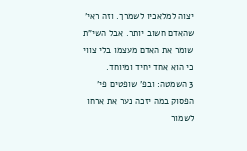יצוה למלאכיו לשמרך. וזה ראי' שהאדם חשוב יותר. אבל השי"ת שומר את האדם מעצמו בלי צווי כי הוא אחד יחיד ומיוחד.
3 השמטה: ובפ' שופטים פי' הפסוק במה יזכה נער את ארחו לשמור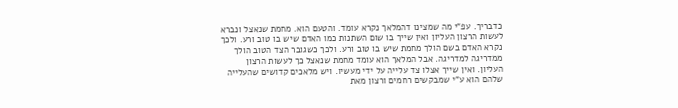כדבריך. עפ"י מה שמצינו דהמלאך נקרא עומד. והטעם הוא. מחמת שנאצל ונברא לעשות הרצון העליון ואין שייך בו שום השתנות כמו האדם שיש בו טוב ורע. ולכך נקרא האדם בשם הולך מחמת שיש בו טוב ורע. ולכך כשגובר הצד הטוב הולך ממדריגה למדריגה. אבל המלאך הוא עומד מחמת שנאצל כך לעשות הרצון העליון. ואין שייך אצלו צד עלייה על ידי מעשיו. ויש מלאכים קדושים שהעלייה שלהם הוא ע"י שמבקשים רחמים ורצון מאת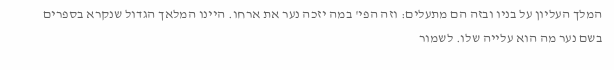המלך העליון על בניו ובזה הם מתעלים: וזה הפי' במה יזכה נער את ארחו. היינו המלאך הגדול שנקרא בספרים בשם נער מה הוא עלייה שלו. לשמור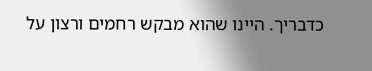כדבריך. היינו שהוא מבקש רחמים ורצון על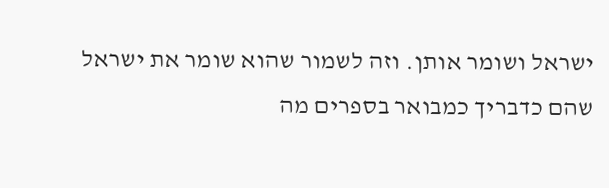ישראל ושומר אותן. וזה לשמור שהוא שומר את ישראל שהם כדבריך כמבואר בספרים מה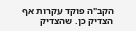הקב"ה פוקד עקרות אף הצדיק כן. שהצדיק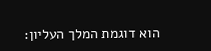הוא דוגמת המלך העליון: